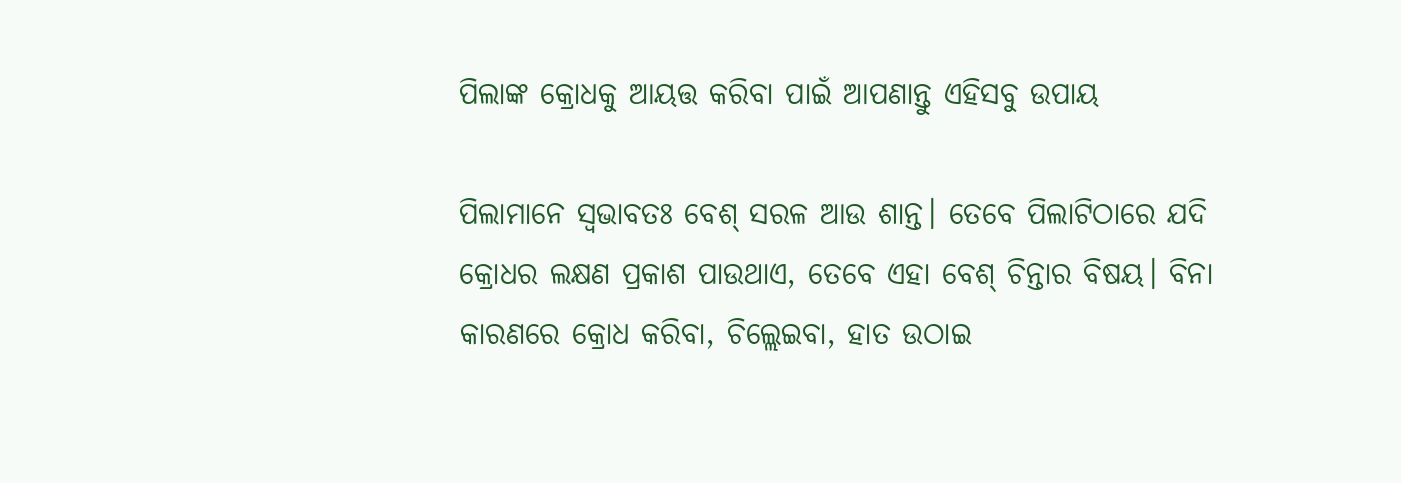ପିଲାଙ୍କ କ୍ରୋଧକୁ ଆୟତ୍ତ କରିବା ପାଇଁ ଆପଣାନ୍ତୁ ଏହିସବୁ ଉପାୟ

ପିଲାମାନେ ସ୍ୱଭାବତଃ ବେଶ୍‌ ସରଳ ଆଉ ଶାନ୍ତ। ତେବେ ପିଲାଟିଠାରେ ଯଦି କ୍ରୋଧର ଲକ୍ଷଣ ପ୍ରକାଶ ପାଉଥାଏ, ତେବେ ଏହା ବେଶ୍‌ ଚିନ୍ତାର ବିଷୟ। ବିନା କାରଣରେ କ୍ରୋଧ କରିବା, ଚିଲ୍ଲେଇବା, ହାତ ଉଠାଇ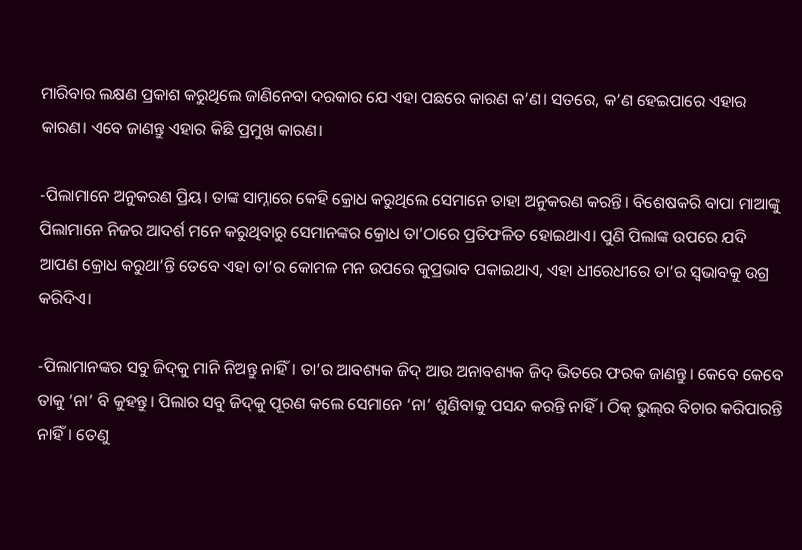ମାରିବାର ଲକ୍ଷଣ ପ୍ରକାଶ କରୁଥିଲେ ଜାଣିନେବା ଦରକାର ଯେ ଏହା ପଛରେ କାରଣ କ’ଣ। ସତରେ, କ’ଣ ହେଇପାରେ ଏହାର କାରଣ। ଏବେ ଜାଣନ୍ତୁ ଏହାର କିଛି ପ୍ରମୁଖ କାରଣ।

-ପିଲାମାନେ ଅନୁକରଣ ପ୍ରିୟ। ତାଙ୍କ ସାମ୍ନାରେ କେହି କ୍ରୋଧ କରୁଥିଲେ ସେମାନେ ତାହା ଅନୁକରଣ କରନ୍ତି। ବିଶେଷକରି ବାପା ମାଆଙ୍କୁ ପିଲାମାନେ ନିଜର ଆଦର୍ଶ ମନେ କରୁଥିବାରୁ ସେମାନଙ୍କର କ୍ରୋଧ ତା’ଠାରେ ପ୍ରତିଫଳିତ ହୋଇଥାଏ। ପୁଣି ପିଲାଙ୍କ ଉପରେ ଯଦି ଆପଣ କ୍ରୋଧ କରୁଥା’ନ୍ତି ତେବେ ଏହା ତା’ର କୋମଳ ମନ ଉପରେ କୁପ୍ରଭାବ ପକାଇଥାଏ, ଏହା ଧୀରେଧୀରେ ତା’ର ସ୍ୱଭାବକୁ ଉଗ୍ର କରିଦିଏ।

-ପିଲାମାନଙ୍କର ସବୁ ଜିଦ୍‌କୁ ମାନି ନିଅନ୍ତୁ ନାହିଁ। ତା’ର ଆବଶ୍ୟକ ଜିଦ୍‌ ଆଉ ଅନାବଶ୍ୟକ ଜିଦ୍‌ ଭିତରେ ଫରକ ଜାଣନ୍ତୁ। କେବେ କେବେ ତାକୁ ‘ନା’ ବି କୁହନ୍ତୁ। ପିଲାର ସବୁ ଜିଦ୍‌କୁ ପୂରଣ କଲେ ସେମାନେ ‘ନା’ ଶୁଣିବାକୁ ପସନ୍ଦ କରନ୍ତି ନାହିଁ। ଠିକ୍‌ ଭୁଲ୍‌ର ବିଚାର କରିପାରନ୍ତି ନାହିଁ। ତେଣୁ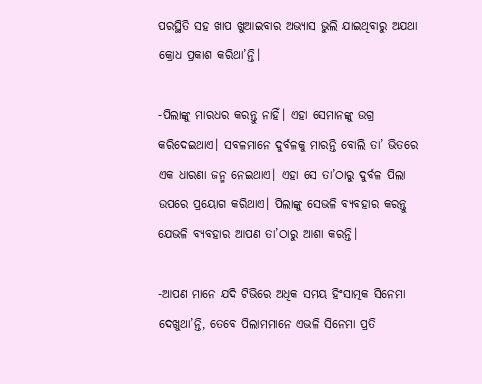ପରସ୍ଥିତି ସହ ଖାପ ଖୁଆଇବାର ଅଭ୍ୟାସ ଭୁଲି ଯାଇଥିବାରୁ ଅଯଥା କ୍ରୋଧ ପ୍ରକାଶ କରିଥା’ନ୍ତି।

-ପିଲାଙ୍କୁ ମାରଧର କରନ୍ତୁ ନାହିଁ। ଏହା ସେମାନଙ୍କୁ ଉଗ୍ର କରିଦେଇଥାଏ। ସବଳମାନେ ଦୁର୍ବଳକୁ ମାରନ୍ତି ବୋଲି ତା’ ଭିତରେ ଏକ ଧାରଣା ଜନ୍ମ ନେଇଥାଏ। ଏହା ସେ ତା’ଠାରୁ ଦୁର୍ବଳ ପିଲା ଉପରେ ପ୍ରୟୋଗ କରିଥାଏ। ପିଲାଙ୍କୁ ସେଭଳି ବ୍ୟବହାର କରନ୍ତୁ ଯେଭଳି ବ୍ୟବହାର ଆପଣ ତା’ଠାରୁ ଆଶା କରନ୍ତି।

-ଆପଣ ମାନେ ଯଦି ଟିଭିରେ ଅଧିକ ସମୟ ହିଂସାତ୍ମକ ସିନେମା ଦେଖୁଥା’ନ୍ତି, ତେବେ ପିଲାମମାନେ ଏଭଳି ସିନେମା ପ୍ରତି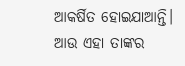ଆକର୍ଷିତ ହୋଇଯାଆନ୍ତି। ଆଉ ଏହା ତାଙ୍କର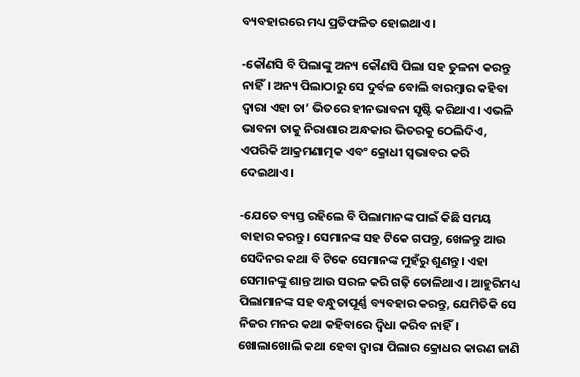ବ୍ୟବହାରରେ ମଧ୍ୟ ପ୍ରତିଫଳିତ ହୋଇଥାଏ।

-କୌଣସି ବି ପିଲାଙ୍କୁ ଅନ୍ୟ କୌଣସି ପିଲା ସହ ତୁଳନା କରନ୍ତୁ ନାହିଁ। ଅନ୍ୟ ପିଲାଠାରୁ ସେ ଦୁର୍ବଳ ବୋଲି ବାରମ୍ବାର କହିବା ଦ୍ୱାରା ଏହା ତା’ ଭିତରେ ହୀନଭାବନା ସୃଷ୍ଟି କରିଥାଏ। ଏଭଳି ଭାବନା ତାକୁ ନିରାଶାର ଅନ୍ଧକାର ଭିତରକୁ ଠେଲିଦିଏ, ଏପରିକି ଆକ୍ରମଣାତ୍ମକ ଏବଂ କ୍ରୋଧୀ ସ୍ୱଭାବର କରି ଦେଇଥାଏ।

-ଯେତେ ବ୍ୟସ୍ତ ରହିଲେ ବି ପିଲାମାନଙ୍କ ପାଇଁ କିଛି ସମୟ ବାହାର କରନ୍ତୁ। ସେମାନଙ୍କ ସହ ଟିକେ ଗପନ୍ତୁ, ଖେଳନ୍ତୁ ଆଉ ସେଦିନର କଥା ବି ଟିକେ ସେମାନଙ୍କ ମୁହଁରୁ ଶୁଣନ୍ତୁ। ଏହା ସେମାନଙ୍କୁ ଶାନ୍ତ ଆଉ ସରଳ କରି ଗଢ଼ି ତୋଳିଥାଏ। ଆହୁରିମଧ୍ୟ ପିଲାମାନଙ୍କ ସହ ବନ୍ଧୁତାପୂର୍ଣ୍ଣ ବ୍ୟବହାର କରନ୍ତୁ, ଯେମିତିକି ସେ ନିଜର ମନର କଥା କହିବାରେ ଦ୍ୱିଧା କରିବ ନାହିଁ। ଖୋଲାଖୋଲି କଥା ହେବା ଦ୍ୱାରା ପିଲାର କ୍ରୋଧର କାରଣ ଜାଣି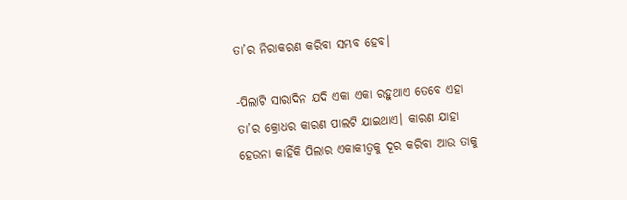ତା’ର ନିରାକରଣ କରିବା ସମ୍ଭବ ହେବ।

-ପିଲାଟି ସାରାଦିନ ଯଦି ଏକା ଏକା ରହୁଥାଏ ତେବେ ଏହା ତା’ର କ୍ରୋଧର କାରଣ ପାଲଟି ଯାଇଥାଏ। କାରଣ ଯାହା ହେଉନା କାହିଁକି ପିଲାର ଏକାକୀତ୍ୱକୁ ଦୂର କରିବା ଆଉ ତାକୁ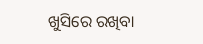ଖୁସିରେ ରଖିବା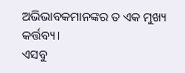ଅଭିଭାବକମାନଙ୍କର ତ ଏକ ମୁଖ୍ୟ କର୍ତ୍ତବ୍ୟ।
ଏସବୁ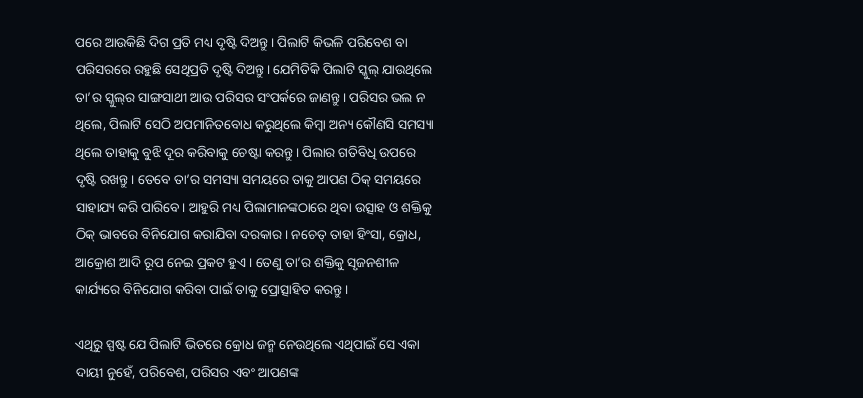ପରେ ଆଉକିଛି ଦିଗ ପ୍ରତି ମଧ୍ୟ ଦୃଷ୍ଟି ଦିଅନ୍ତୁ। ପିଲାଟି କିଭଳି ପରିବେଶ ବା ପରିସରରେ ରହୁଛି ସେଥିପ୍ରତି ଦୃଷ୍ଟି ଦିଅନ୍ତୁ। ଯେମିତିକି ପିଲାଟି ସ୍କୁଲ୍‌ ଯାଉଥିଲେ ତା’ର ସ୍କୁଲ୍‌ର ସାଙ୍ଗସାଥୀ ଆଉ ପରିସର ସଂପର୍କରେ ଜାଣନ୍ତୁ। ପରିସର ଭଲ ନ ଥିଲେ, ପିଲାଟି ସେଠି ଅପମାନିତବୋଧ କରୁଥିଲେ କିମ୍ବା ଅନ୍ୟ କୌଣସି ସମସ୍ୟା ଥିଲେ ତାହାକୁ ବୁଝି ଦୂର କରିବାକୁ ଚେଷ୍ଟା କରନ୍ତୁ। ପିଲାର ଗତିବିଧି ଉପରେ ଦୃଷ୍ଟି ରଖନ୍ତୁ। ତେବେ ତା’ର ସମସ୍ୟା ସମୟରେ ତାକୁ ଆପଣ ଠିକ୍‌ ସମୟରେ ସାହାଯ୍ୟ କରି ପାରିବେ। ଆହୁରି ମଧ୍ୟ ପିଲାମାନଙ୍କଠାରେ ଥିବା ଉତ୍ସାହ ଓ ଶକ୍ତିକୁ ଠିକ୍‌ ଭାବରେ ବିନିଯୋଗ କରାଯିବା ଦରକାର। ନଚେତ୍‌ ତାହା ହିଂସା, କ୍ରୋଧ, ଆକ୍ରୋଶ ଆଦି ରୂପ ନେଇ ପ୍ରକଟ ହୁଏ। ତେଣୁ ତା’ର ଶକ୍ତିକୁ ସୃଜନଶୀଳ କାର୍ଯ୍ୟରେ ବିନିଯୋଗ କରିବା ପାଇଁ ତାକୁ ପ୍ରୋତ୍ସାହିତ କରନ୍ତୁ।

ଏଥିରୁ ସ୍ପଷ୍ଟ ଯେ ପିଲାଟି ଭିତରେ କ୍ରୋଧ ଜନ୍ମ ନେଉଥିଲେ ଏଥିପାଇଁ ସେ ଏକା ଦାୟୀ ନୁହେଁ, ପରିବେଶ, ପରିସର ଏବଂ ଆପଣଙ୍କ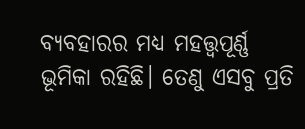ବ୍ୟବହାରର ମଧ୍ୟ ମହତ୍ତ୍ୱପୂର୍ଣ୍ଣ ଭୂମିକା ରହିଛି। ତେଣୁ ଏସବୁ ପ୍ରତି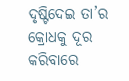ଦୃଷ୍ଟିଦେଇ ତା’ର କ୍ରୋଧକୁ ଦୂର କରିବାରେ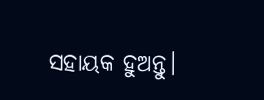ସହାୟକ ହୁଅନ୍ତୁ।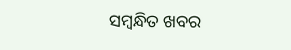ସମ୍ବନ୍ଧିତ ଖବର